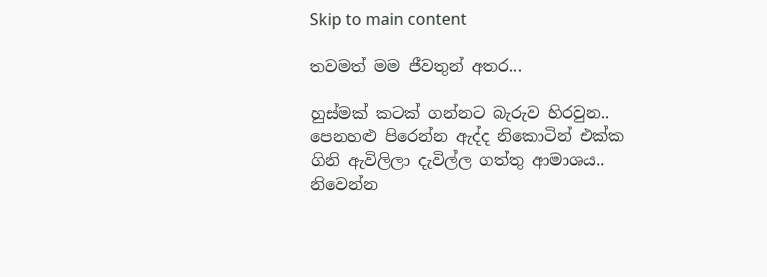Skip to main content

තවමත් මම ජීවතුන් අතර...

හුස්මක් කටක් ගන්නට බැරුව හිරවුන..
පෙනහළු පිරෙන්න ඇද්ද නිකොටින් එක්ක
ගිනි ඇවිලිලා දැවිල්ල ගත්තු ආමා‍ශය..
නිවෙන්න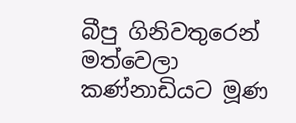බීපු ගිනිවතුරෙන් මත්වෙලා
ක‍ණ්නාඩියට මූණ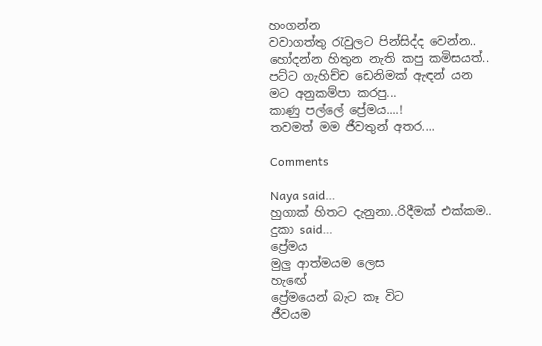හංගන්න
වවාගත්තු රැවුලට පින්සිද්ද වෙන්න..
හෝදන්න හිතුන නැති කපු කමිසයත්..
පට්ට ගැහිච්ච ඩෙනිමක් ඇඳන් යන‍
මට අනුකම්පා කරපු...
කාණු පල්ලේ ප්‍රේමය....!
තවමත් මම ජීවතුන් අතර....

Comments

Naya said…
හුගාක් හිතට දැනුනා..රිදීමක් එක්කම..
දුකා said…
ප්‍රේමය
මුලු ආත්මයම ලෙස
හැඟේ
ප්‍රේමයෙන් බැට කෑ විට
ජීවයම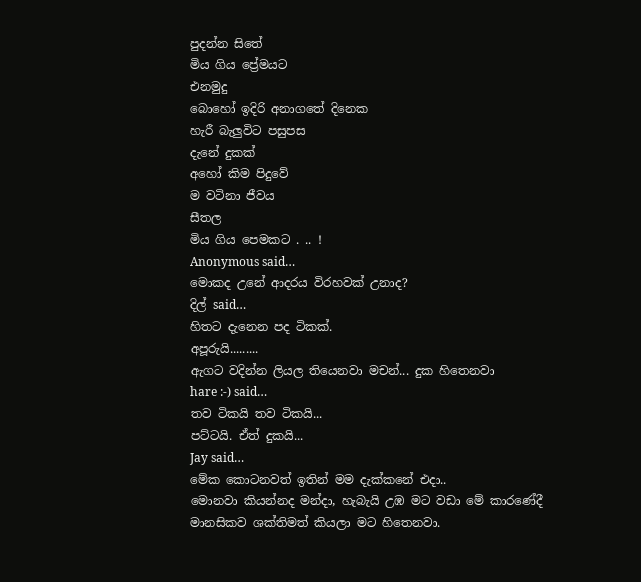පුදන්න සිතේ
මිය ගිය ප්‍රේමයට
එනමුදු
බොහෝ ඉදිරි අනාගතේ දිනෙක
හැරී බැලුවිට පසුපස
දැනේ දුකක්
අහෝ කිම පිදුවේ
ම වටිනා ජීවය
සීතල
මිය ගිය පෙමකට . .. !
Anonymous said…
මොකද උනේ ආදරය විරහවක් උනාද?
දිල් said…
හිතට දැනෙන පද ටිකක්.
අපූරුයි.........
ඇගට වදින්න ලියල තියෙනවා මචන්... දුක හිතෙනවා
hare :-) said…
තව ටිකයි තව ටිකයි...
පට්ටයි. ඒත් දුකයි...
Jay said…
මේක කොටනවත් ඉතින් මම දැක්කනේ එදා..
මොනවා කියන්නද මන්දා, හැබැයි උඹ මට වඩා මේ කාරණේදී මානසිකව ශක්තිමත් කියලා මට හිතෙනවා.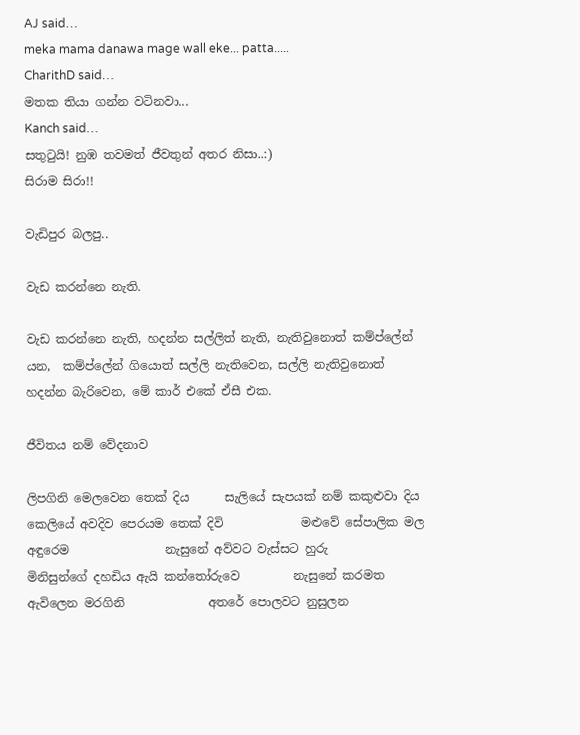AJ said…
meka mama danawa mage wall eke... patta.....
CharithD said…
මතක තියා ගන්න වටිනවා...
Kanch said…
සතුටුයි! නුඹ තවමත් ජීවතුන් අතර නිසා..:)
සිරාම සිරා!!

වැඩිපුර බලපු..

වැඩ කරන්නෙ නැති.

වැඩ කරන්නෙ නැති, හදන්න සල්ලිත් නැති, නැතිවුනොත් කම්ප්ලේන් යන,  කම්ප්ලේන් ගියොත් සල්ලි නැතිවෙන, සල්ලි නැතිවුනොත් හදන්න බැරිවෙන, මේ කාර් එකේ ඒසී එක.

ජීවිතය නම් වේදනාව

ලිපගිනි මෙලවෙන තෙක් දිය      සැලියේ සැපයක් නම් කකුළුවා දිය         කෙලියේ අවදිව පෙරයම තෙක් දිවි             මළුවේ සේපාලික මල අඳුරෙම                නැසුනේ අව්වට වැස්සට හුරු               මිනිසුන්ගේ දහඩිය ඇයි කන්තෝරුවෙ         නැසුනේ කරමත ඇවිලෙන මරගිනි              අතරේ පොලවට නුසුලන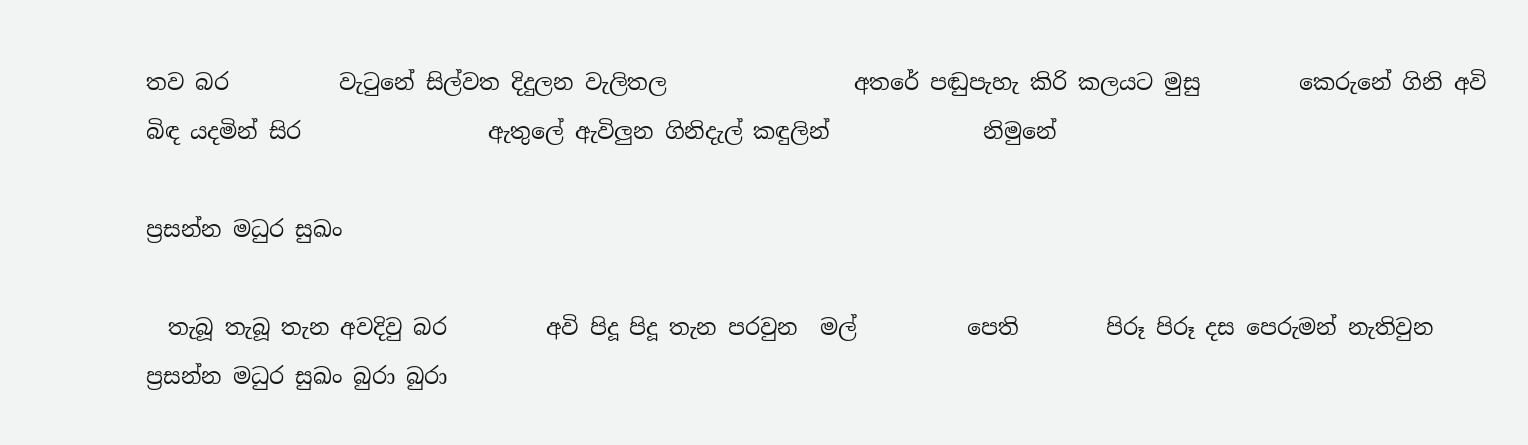තව බර          වැටුනේ සිල්වත දිදුලන වැලිතල                 අතරේ පඬුපැහැ කිරි කලයට මුසු         කෙරුනේ ගිනි අවි බිඳ යදමින් සිර                 ඇතුලේ ඇවිලුන ගිනිදැල් කඳුලින්              නිමුනේ

ප්‍රසන්න මධුර සුඛං

  තැබූ තැබූ තැන අවදිවු බර         අවි පිදූ පිදූ තැන පරවුන  මල්          පෙති        පිරූ පිරූ දස පෙරුමන් නැතිවුන ප්‍රසන්න මධුර සුඛං බුරා බුරා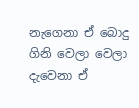නැගෙනා ඒ බොදු         ගිනි වෙලා වෙලා දැවෙනා ඒ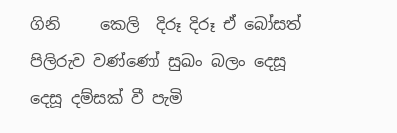ගිනි     කෙලි  දිරූ දිරූ ඒ බෝසත් පිලිරුව වණ්ණෝ සුඛං බලං දෙසූ දෙසූ දම්සක් වී පැමි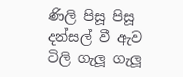ණිලි පිසූ පිසූ දන්සල් වී ඇව            ටිලි ගැලූ ගැලූ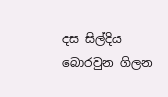දස සිල්දිය බොරවුන ගිලන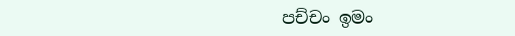පච්චං ඉමං